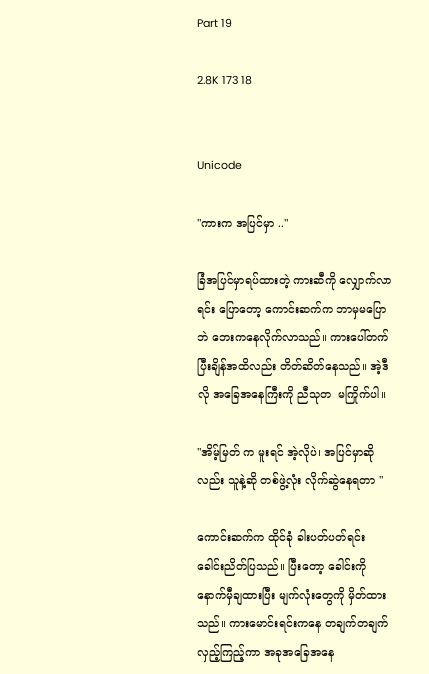Part 19

2.8K 173 18


Unicode

"ကားက အပြင်မှာ .."

ခြံအပြင်မှာရပ်ထားတဲ့ ကားဆီကို လျှောက်လာရင်း ပြောတော့ ကောင်းဆက်က ဘာမှမပြောဘဲ ဘေးကနေလိုက်လာသည်။ ကားပေါ်တက်ပြီးချိန်အထိလည်း တိတ်ဆိတ်နေသည်။ အဲ့ဒီလို အခြေအနေကြီးကို ညီသုတ  မကြိုက်ပါ။

"အိမ့်မြတ် က မူးရင် အဲ့လိုပဲ၊ အပြင်မှာဆိုလည်း သူနဲ့ဆို တစ်ဖွဲ့လုံး လိုက်ဆွဲနေရတာ "

ကောင်းဆက်က ထိုင်ခုံ ခါးပတ်ပတ်ရင်း ခေါင်းညိတ်ပြသည်။ ပြီးတော့ ခေါင်းကိုနောက်မှီချထားပြီး မျက်လုံးတွေကို မှိတ်ထားသည်။ ကားမောင်းရင်းကနေ တချက်တချက်လှည့်ကြည့်ကာ အခုအခြေအနေ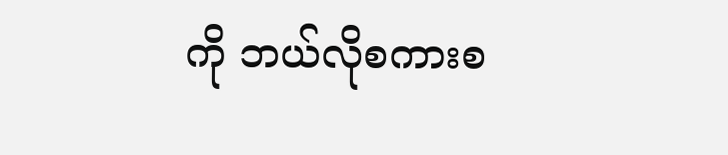ကို ဘယ်လိုစကားစ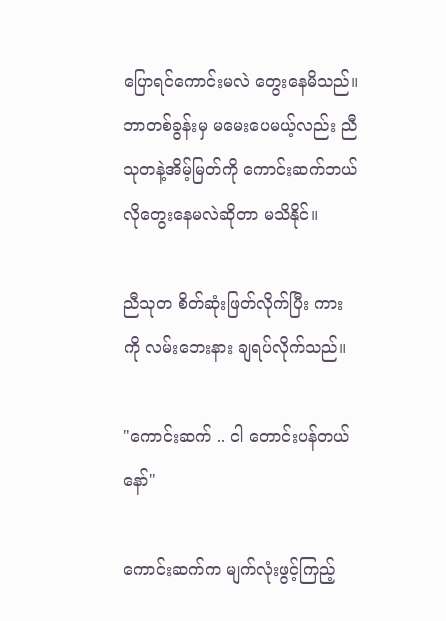ပြောရင်ကောင်းမလဲ တွေးနေမိသည်။ ဘာတစ်ခွန်းမှ မမေးပေမယ့်လည်း ညီသုတနဲ့အိမ့်မြတ်ကို ကောင်းဆက်ဘယ်လိုတွေးနေမလဲဆိုတာ မသိနိုင်။

ညီသုတ စိတ်ဆုံးဖြတ်လိုက်ပြီး ကားကို ‌လမ်းဘေးနား ချရပ်လိုက်သည်။

"ကောင်းဆက် .. ငါ တောင်းပန်တယ်နော်"

ကောင်းဆက်က မျက်လုံးဖွင့်ကြည့်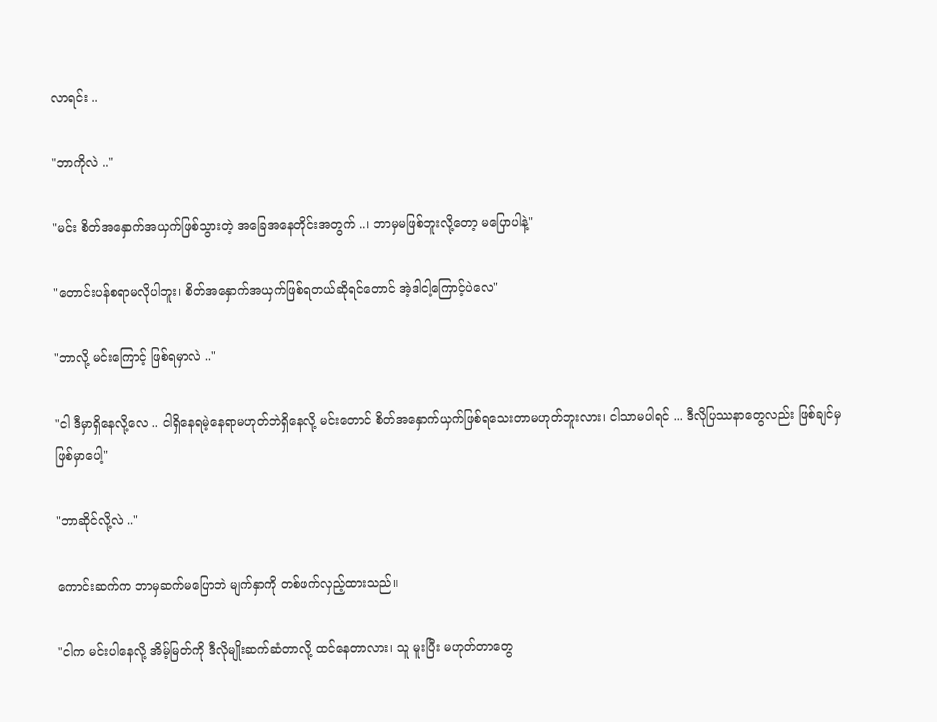လာရင်း ..

"ဘာကိုလဲ .."

"မင်း စိတ်အနှောက်အယှက်ဖြစ်သွားတဲ့ အခြေအနေတိုင်းအတွက် ..၊ ဘာမှမဖြစ်ဘူးလို့တော့ မပြောပါနဲ့"

"တောင်းပန်စရာမလိုပါဘူး၊ စိတ်အနှောက်အယှက်ဖြစ်ရတယ်ဆိုရင်တောင် အဲ့ဒါငါ့ကြောင့်ပဲလေ"

"ဘာလို့ မင်းကြောင့် ဖြစ်ရမှာလဲ .."

"ငါ ဒီမှာရှိနေလို့လေ .. ငါရှိနေရမဲ့နေရာမဟုတ်ဘဲရှိနေလို့ မင်းတောင် စိတ်အနှောက်ယှက်ဖြစ်ရသေးတာမဟုတ်ဘူးလား၊ ငါသာမပါရင် ... ဒီလိုပြဿနာတွေလည်း ဖြစ်ချင်မှ ဖြစ်မှာပေါ့"

"ဘာဆိုင်လို့လဲ .."

ကောင်းဆက်က ဘာမှဆက်မပြောဘဲ မျက်နှာကို တစ်ဖက်လှည့်ထားသည်။

"ငါက မင်းပါနေလို့ အိမ့်မြတ်ကို ဒီလိုမျိုးဆက်ဆံတာလို့ ထင်နေတာလား၊ သူ မူးပြီး မဟုတ်တာတွေ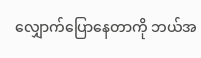လျှောက်ပြောနေတာကို ဘယ်အ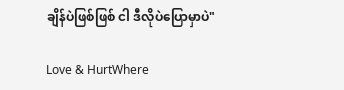ချိန်ပဲဖြစ်ဖြစ် ငါ ဒီလိုပဲပြောမှာပဲ"

Love & HurtWhere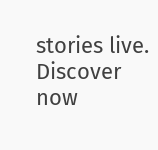stories live. Discover now